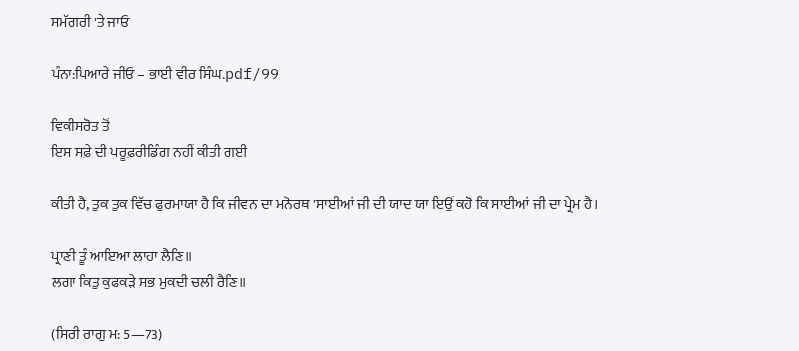ਸਮੱਗਰੀ 'ਤੇ ਜਾਓ

ਪੰਨਾ:ਪਿਆਰੇ ਜੀਓ – ਭਾਈ ਵੀਰ ਸਿੰਘ.pdf/99

ਵਿਕੀਸਰੋਤ ਤੋਂ
ਇਸ ਸਫ਼ੇ ਦੀ ਪਰੂਫ਼ਰੀਡਿੰਗ ਨਹੀਂ ਕੀਤੀ ਗਈ

ਕੀਤੀ ਹੈ, ਤੁਕ ਤੁਕ ਵਿੱਚ ਫੁਰਮਾਯਾ ਹੈ ਕਿ ਜੀਵਨ ਦਾ ਮਨੋਰਥ 'ਸਾਈਆਂ ਜੀ ਦੀ ਯਾਦ ਯਾ ਇਉਂ ਕਹੋ ਕਿ ਸਾਈਆਂ ਜੀ ਦਾ ਪ੍ਰੇਮ ਹੈ।

ਪ੍ਰਾਣੀ ਤੂੰ ਆਇਆ ਲਾਹਾ ਲੈਣਿ॥
ਲਗਾ ਕਿਤੁ ਕੁਫਕੜੇ ਸਭ ਮੁਕਦੀ ਚਲੀ ਰੈਣਿ॥

(ਸਿਰੀ ਰਾਗੁ ਮ: 5—73)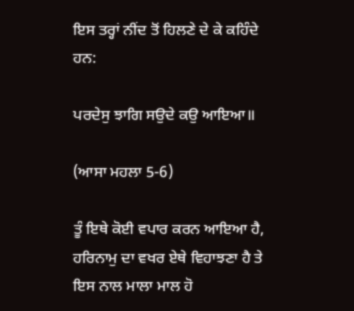ਇਸ ਤਰ੍ਹਾਂ ਨੀਂਦ ਤੋਂ ਹਿਲਣੇ ਦੇ ਕੇ ਕਹਿੰਦੇ ਹਨ:

ਪਰਦੇਸੁ ਝਾਗਿ ਸਉਦੇ ਕਉ ਆਇਆ॥

(ਆਸਾ ਮਹਲਾ 5-6)

ਤੂੰ ਇਥੇ ਕੋਈ ਵਪਾਰ ਕਰਨ ਆਇਆ ਹੈ, ਹਰਿਨਾਮੁ ਦਾ ਵਖਰ ਏਥੇ ਵਿਹਾਝਣਾ ਹੈ ਤੇ ਇਸ ਨਾਲ ਮਾਲਾ ਮਾਲ ਹੋ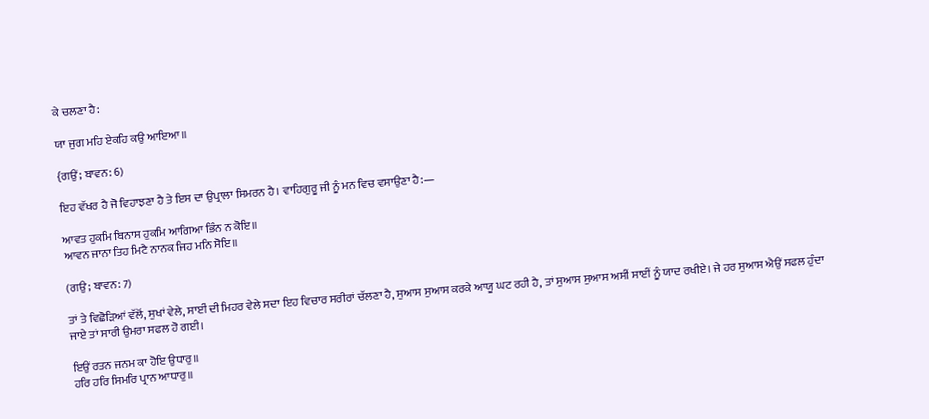ਕੇ ਚਲਣਾ ਹੈ:

ਯਾ ਜੁਗ ਮਹਿ ਏਕਹਿ ਕਉ ਆਇਆ॥

{ਗਉਂ; ਬਾਵਨ: 6)

ਇਹ ਵੱਖਰ ਹੈ ਜੋ ਵਿਹਾਝਣਾ ਹੈ ਤੇ ਇਸ ਦਾ ਉਪ੍ਰਾਲਾ ਸਿਮਰਨ ਹੈ। ਵਾਹਿਗੁਰੂ ਜੀ ਨੂੰ ਮਨ ਵਿਚ ਵਸਾਉਣਾ ਹੈ:—

ਆਵਤ ਹੁਕਮਿ ਬਿਨਾਸ ਹੁਕਮਿ ਆਗਿਆ ਭਿੰਨ ਨ ਕੋਇ॥
ਆਵਨ ਜਾਨਾ ਤਿਹ ਮਿਟੈ ਨਾਨਕ ਜਿਹ ਮਨਿ ਸੋਇ॥

(ਗਉ; ਬਾਵਨ: 7)

ਤਾਂ ਤੇ ਵਿਛੋੜਿਆਂ ਵੱਲੋਂ, ਸੁਖਾਂ ਵੇਲੇ, ਸਾਈਂ ਦੀ ਮਿਹਰ ਵੇਲੇ ਸਦਾ ਇਹ ਵਿਚਾਰ ਸਰੀਰਾਂ ਚੱਲਣਾ ਹੈ, ਸੁਆਸ ਸੁਆਸ ਕਰਕੇ ਆਯੂ ਘਟ ਰਹੀ ਹੈ, ਤਾਂ ਸੁਆਸ ਸੁਆਸ ਅਸੀਂ ਸਾਈਂ ਨੂੰ ਯਾਦ ਰਖੀਏ। ਜੇ ਹਰ ਸੁਆਸ ਐਉਂ ਸਫਲ ਹੁੰਦਾ ਜਾਏ ਤਾਂ ਸਾਰੀ ਉਮਰਾ ਸਫਲ ਹੋ ਗਈ।

ਇਉਂ ਰਤਨ ਜਨਮ ਕਾ ਹੋਇ ਉਧਾਰੁ॥
ਹਰਿ ਹਰਿ ਸਿਮਰਿ ਪ੍ਰਾਨ ਆਧਾਰੁ॥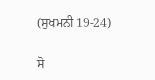(ਸੁਖਮਨੀ 19-24)

ਸੋ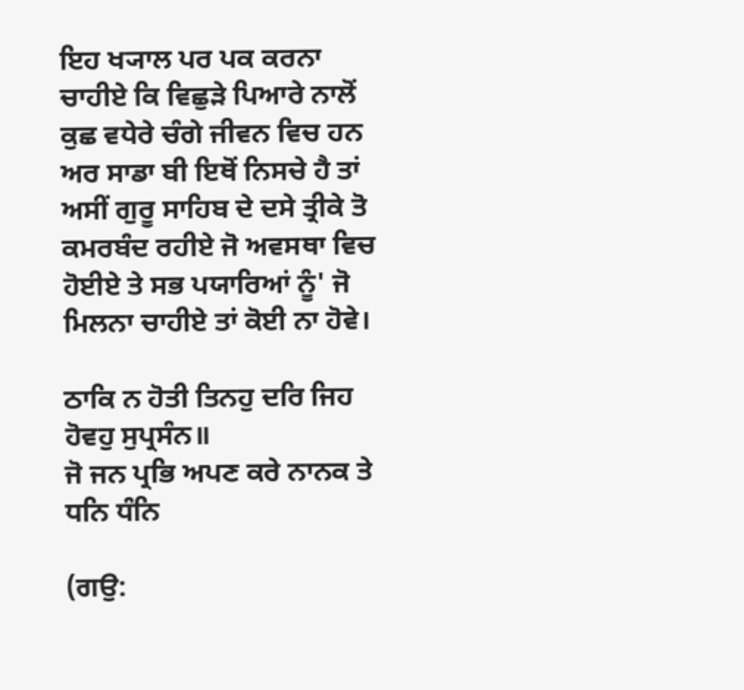ਇਹ ਖ੍ਯਾਲ ਪਰ ਪਕ ਕਰਨਾ ਚਾਹੀਏ ਕਿ ਵਿਛੁੜੇ ਪਿਆਰੇ ਨਾਲੋਂ ਕੁਛ ਵਧੇਰੇ ਚੰਗੇ ਜੀਵਨ ਵਿਚ ਹਨ ਅਰ ਸਾਡਾ ਬੀ ਇਥੋਂ ਨਿਸਚੇ ਹੈ ਤਾਂ ਅਸੀਂ ਗੁਰੂ ਸਾਹਿਬ ਦੇ ਦਸੇ ਤ੍ਰੀਕੇ ਤੋ ਕਮਰਬੰਦ ਰਹੀਏ ਜੋ ਅਵਸਥਾ ਵਿਚ ਹੋਈਏ ਤੇ ਸਭ ਪਯਾਰਿਆਂ ਨੂੰ' ਜੋ ਮਿਲਨਾ ਚਾਹੀਏ ਤਾਂ ਕੋਈ ਨਾ ਹੋਵੇ।

ਠਾਕਿ ਨ ਹੋਤੀ ਤਿਨਹੁ ਦਰਿ ਜਿਹ ਹੋਵਹੁ ਸੁਪ੍ਰਸੰਨ॥
ਜੋ ਜਨ ਪ੍ਰਭਿ ਅਪਣ ਕਰੇ ਨਾਨਕ ਤੇ ਧਨਿ ਧੰਨਿ

(ਗਉ: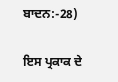ਬਾਦਨ:-28)

ਇਸ ਪ੍ਰਕਾਕ ਦੇ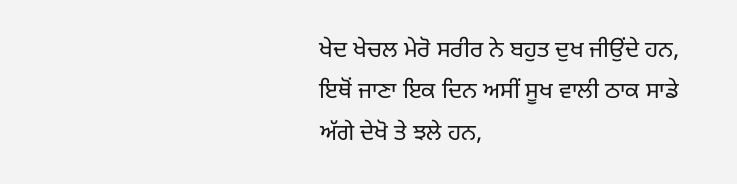ਖੇਦ ਖੇਚਲ ਮੇਰੋ ਸਰੀਰ ਨੇ ਬਹੁਤ ਦੁਖ ਜੀਉਂਦੇ ਹਨ, ਇਥੋਂ ਜਾਣਾ ਇਕ ਦਿਨ ਅਸੀਂ ਸੂਖ ਵਾਲੀ ਠਾਕ ਸਾਡੇ ਅੱਗੇ ਦੇਖੋ ਤੇ ਝਲੇ ਹਨ,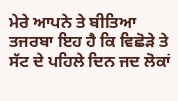ਮੇਰੇ ਆਪਨੇ ਤੇ ਬੀਤਿਆ ਤਜਰਬਾ ਇਹ ਹੈ ਕਿ ਵਿਛੋੜੇ ਤੇ ਸੱਟ ਦੇ ਪਹਿਲੇ ਦਿਨ ਜਦ ਲੋਕਾਂ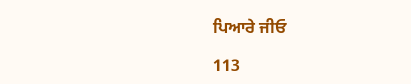ਪਿਆਰੇ ਜੀਓ

113